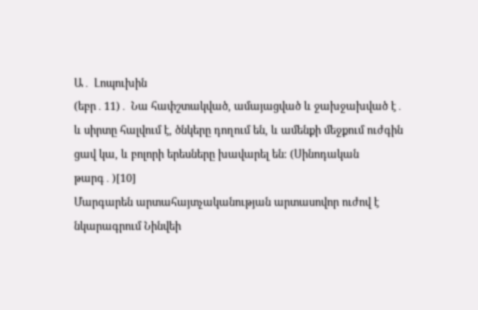Ա․ Լոպուխին
(եբր․11)․ Նա հափշտակված, ամայացված և ջախջախված է․ և սիրտը հալվում է, ծնկերը դողում են, և ամենքի մեջքում ուժգին ցավ կա, և բոլորի երեսները խավարել են։ (Սինոդական թարգ․)[10]
Մարգարեն արտահայտչականության արտասովոր ուժով է նկարագրում Նինվեի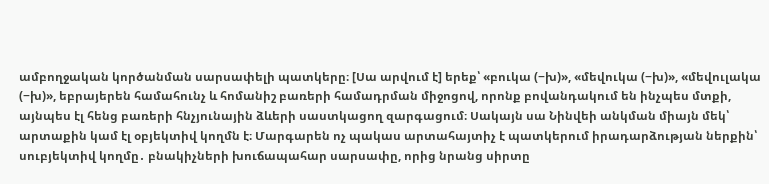ամբողջական կործանման սարսափելի պատկերը։ [Սա արվում է] երեք՝ «բուկա (−խ)», «մեվուկա (−խ)», «մեվուլակա (−խ)», եբրայերեն համահունչ և հոմանիշ բառերի համադրման միջոցով, որոնք բովանդակում են ինչպես մտքի, այնպես էլ հենց բառերի հնչյունային ձևերի սաստկացող զարգացում։ Սակայն սա Նինվեի անկման միայն մեկ՝ արտաքին կամ էլ օբյեկտիվ կողմն է։ Մարգարեն ոչ պակաս արտահայտիչ է պատկերում իրադարձության ներքին՝ սուբյեկտիվ կողմը․ բնակիչների խուճապահար սարսափը, որից նրանց սիրտը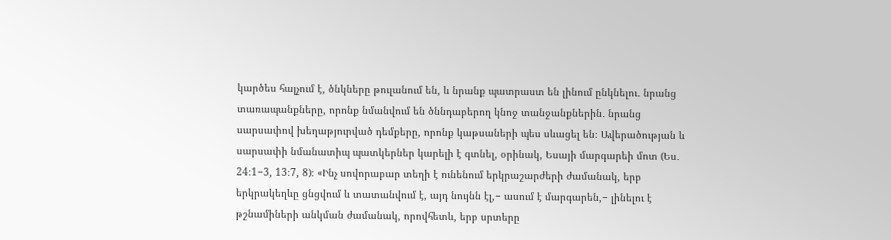կարծես հալչում է, ծնկները թուլանում են, և նրանք պատրաստ են լինում ընկնելու․ նրանց տառապանքները, որոնք նմանվում են ծննդաբերող կնոջ տանջանքներին․ նրանց սարսափով խեղաթյուրված դեմքերը, որոնք կաթսաների պես սևացել են։ Ավերածության և սարսափի նմանատիպ պատկերներ կարելի է գտնել, օրինակ, Եսայի մարգարեի մոտ (Ես․ 24։1−3, 13։7, 8)։ «Ինչ սովորաբար տեղի է ունենում երկրաշարժերի ժամանակ, երբ երկրակեղևը ցնցվում և տատանվում է, այդ նույնն էլ,− ասում է մարգարեն,− լինելու է թշնամիների անկման ժամանակ, որովհետև, երբ սրտերը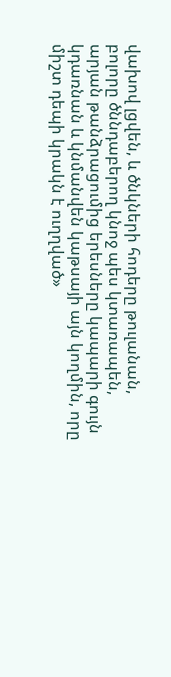վախով լցվեն, և ծնկների հոդերը թուլանան, բոլորը ծննդաբերող կնոջ պես կտառապեն, արյան թանձրացումից երեսները կապարի գույն կդառնան և կնմանվեն կաթսայի այն կողմին, որը միշտ դեպի կրակն է ուղղված»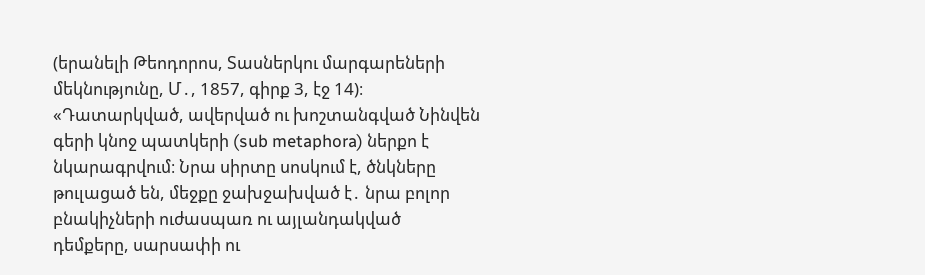(երանելի Թեոդորոս, Տասներկու մարգարեների մեկնությունը, Մ․, 1857, գիրք 3, էջ 14)։ «Դատարկված, ավերված ու խոշտանգված Նինվեն գերի կնոջ պատկերի (sub metaphora) ներքո է նկարագրվում։ Նրա սիրտը սոսկում է, ծնկները թուլացած են, մեջքը ջախջախված է․ նրա բոլոր բնակիչների ուժասպառ ու այլանդակված դեմքերը, սարսափի ու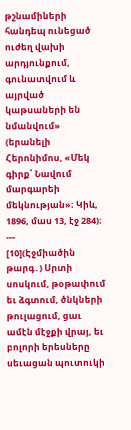թշնամիների հանդեպ ունեցած ուժեղ վախի արդյունքում, գունատվում և այրված կաթսաների են նմանվում» (երանելի Հերոնիմոս, «Մեկ գիրք՝ Նավում մարգարեի մեկնության»։ Կիև, 1896, մաս 13, էջ 284)։
---
[10](Էջմիածին թարգ․) Սրտի սոսկում, թօթափում եւ ձգտում, ծնկների թուլացում, ցաւ ամէն մէջքի վրայ, եւ բոլորի երեսները սեւացան պուտուկի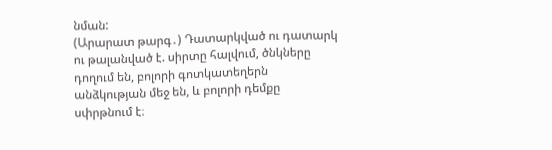նման:
(Արարատ թարգ․) Դատարկված ու դատարկ ու թալանված է. սիրտը հալվում, ծնկները դողում են, բոլորի գոտկատեղերն անձկության մեջ են, և բոլորի դեմքը սփրթնում է։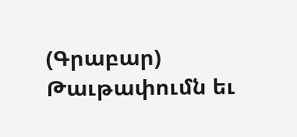(Գրաբար) Թաւթափումն եւ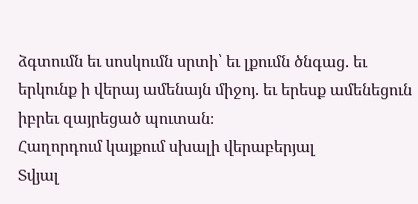ձգտումն եւ սոսկումն սրտի՝ եւ լքումն ծնգաց. եւ երկունք ի վերայ ամենայն միջոյ. եւ երեսք ամենեցուն իբրեւ զայրեցած պուտան։
Հաղորդում կայքում սխալի վերաբերյալ
Տվյալ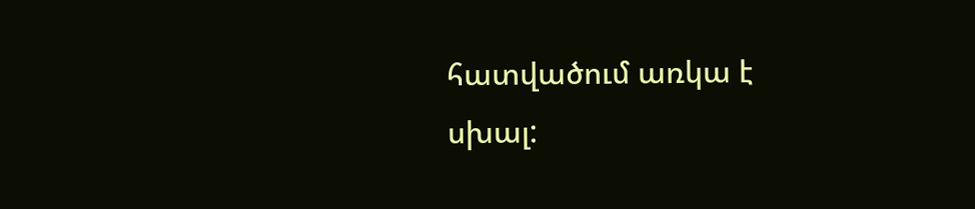հատվածում առկա է սխալ: